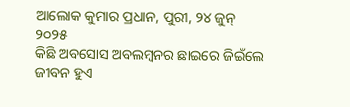ଆଲୋକ କୁମାର ପ୍ରଧାନ, ପୁରୀ, ୨୪ ଜୁନ୍ ୨୦୨୫
କିଛି ଅବସୋସ ଅବଲମ୍ବନର ଛାଇରେ ଜିଇଁଲେ ଜୀବନ ହୁଏ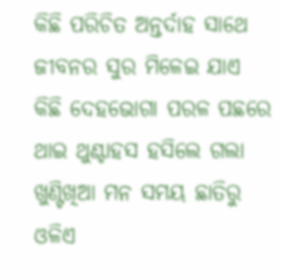କିଛି ପରିଚିତ ଅନ୍ତର୍ଦାହ ସାଥେ ଜୀବନର ସୁର ମିଳେଇ ଯାଏ
କିଛି ଦେହଭୋଗା ପରଳ ପଛରେ ଥାଇ ଥୁଣ୍ଟାହସ ହସିଲେ ଗଲା
ଖୁଣ୍ଟିଖିଆ ମନ ସମୟ ଛାତିରୁ ଓଳିଏ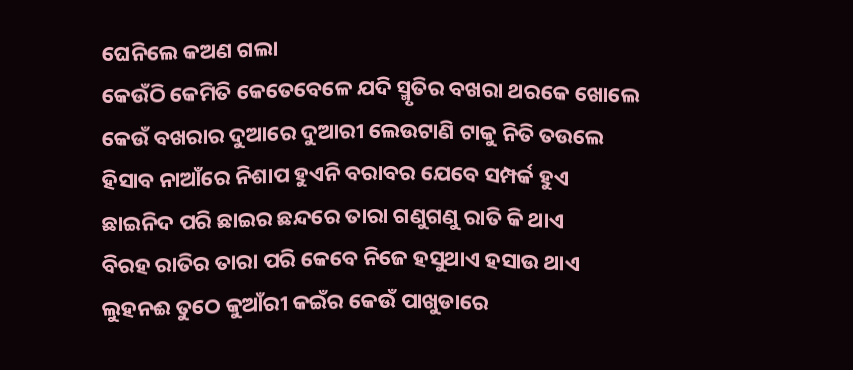ଘେନିଲେ କଅଣ ଗଲା
କେଉଁଠି କେମିତି କେତେବେଳେ ଯଦି ସ୍ମୃତିର ବଖରା ଥରକେ ଖୋଲେ
କେଉଁ ବଖରାର ଦୁଆରେ ଦୁଆରୀ ଲେଉଟାଣି ଟାକୁ ନିତି ତଉଲେ
ହିସାବ ନାଆଁରେ ନିଶାପ ହୁଏନି ବରାବର ଯେବେ ସମ୍ପର୍କ ହୁଏ
ଛାଇନିଦ ପରି ଛାଇର ଛନ୍ଦରେ ତାରା ଗଣୁଗଣୁ ରାତି କି ଥାଏ
ବିରହ ରାତିର ତାରା ପରି କେବେ ନିଜେ ହସୁଥାଏ ହସାଉ ଥାଏ
ଲୁହନଈ ତୁଠେ କୁଆଁରୀ କଇଁର କେଉଁ ପାଖୁଡାରେ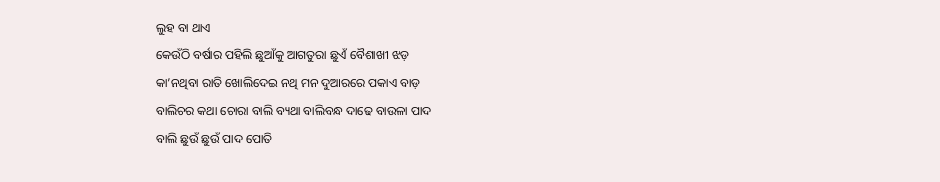ଲୁହ ବା ଥାଏ
କେଉଁଠି ବର୍ଷାର ପହିଲି ଛୁଆଁକୁ ଆଗତୁରା ଛୁଏଁ ବୈଶାଖୀ ଝଡ଼
କା’ନଥିବା ରାତି ଖୋଲିଦେଇ ନଥି ମନ ଦୁଆରରେ ପକାଏ ବାଡ଼
ବାଲିଚର କଥା ଚୋରା ବାଲି ବ୍ୟଥା ବାଲିବନ୍ଧ ଦାଢେ ବାଉଳା ପାଦ
ବାଲି ଛୁଉଁ ଛୁଉଁ ପାଦ ପୋତି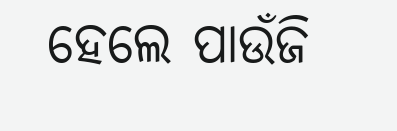ହେଲେ ପାଉଁଜି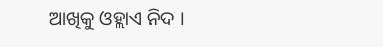ଆଖିକୁ ଓହ୍ଲାଏ ନିଦ ।